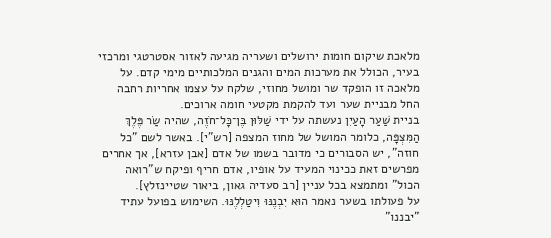מלאכת שיקום חומות ירושלים ושעריה מגיעה לאזור אסטרטגי ומרכזי בעיר, הכולל את מערכות המים והגנים המלכותיים מימי קדם. על מלאכה זו הופקד שר ומושל מחוזי, שלקח על עצמו אחריות רחבה החל מבניית שער ועד להקמת מקטעי חומה ארוכים.
בניית שַׁעַר הָעַיִן נעשתה על ידי שַׁלּוּן בֶּן־כָּל־חֹזֶה, שהיה שַׂר פֶּלֶךְ הַמִּצְפָּה, כלומר המושל של מחוז המצפה [רש"י]. באשר לשם "כל חוזה", יש הסבורים כי מדובר בשמו של אדם [אבן עזרא], אך אחרים מפרשים זאת ככינוי המעיד על אופיו, אדם חריף ופיקח ש"רואה הכול" ומתמצא בכל עניין [רב סעדיה גאון, ביאור שטיינזלץ].
על פעולתו בשער נאמר הוּא יִבְנֶנּוּ וִיטַלְלֶנּוּ. השימוש בפועל עתיד "יבננו"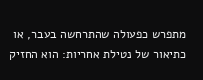מתפרש כפעולה שהתרחשה בעבר, או כתיאור של נטילת אחריות: הוא החזיק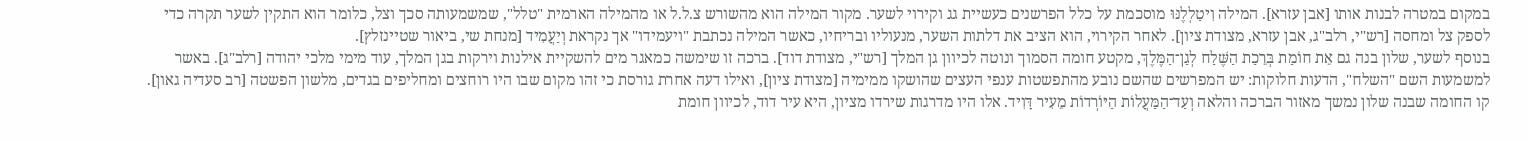במקום במטרה לבנות אותו [אבן עזרא]. המילה וִיטַלְלֶנּוּ מוסכמת על כלל הפרשנים כעשיית גג וקירוי לשער. מקור המילה הוא מהשורש צ.ל.ל או מהמילה הארמית "טלל", שמשמעותה סכך וצל, כלומר הוא התקין לשער תקרה כדי לספק צל ומחסה [רש"י, רלב"ג, אבן עזרא, מצודת ציון]. לאחר הקירוי, הוא הציב את דלתות השער, מנעוליו ובריחיו, כאשר המילה נכתבת "ויעמידו" אך נקראת וְיַעֲמִיד [מנחת שי, ביאור שטיינזלץ].
בנוסף לשער, שלון בנה גם אֵת חוֹמַת בְּרֵכַת הַשֶּׁלַח לְגַן־הַמֶּלֶךְ, מקטע חומה הסמוך ונוטה לכיוון גן המלך [רש"י, מצודת דוד]. ברכה זו שימשה כמאגר מים להשקיית אילנות וירקות בגן המלך, עוד מימי מלכי יהודה [רלב"ג]. באשר למשמעות השם "השלח", הדעות חלוקות: יש המפרשים שהשם נובע מהתפשטות ענפי העצים שהושקו ממימיה [מצודת ציון], ואילו דעה אחרת גורסת כי זהו מקום שבו היו רוחצים ומחליפים בגדים, מלשון הפשטה [רב סעדיה גאון].
קו החומה שבנה שלון נמשך מאזור הברכה והלאה וְעַד־הַמַּעֲלוֹת הַיּוֹרְדוֹת מֵעִיר דָּוִיד. אלו היו מדרגות שירדו מציון, היא עיר דוד, לכיוון חומת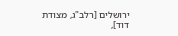ירושלים [רלב"ג, מצודת דוד],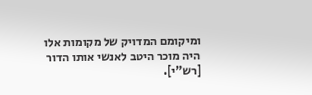ומיקומם המדויק של מקומות אלו היה מוכר היטב לאנשי אותו הדור [רש"י].